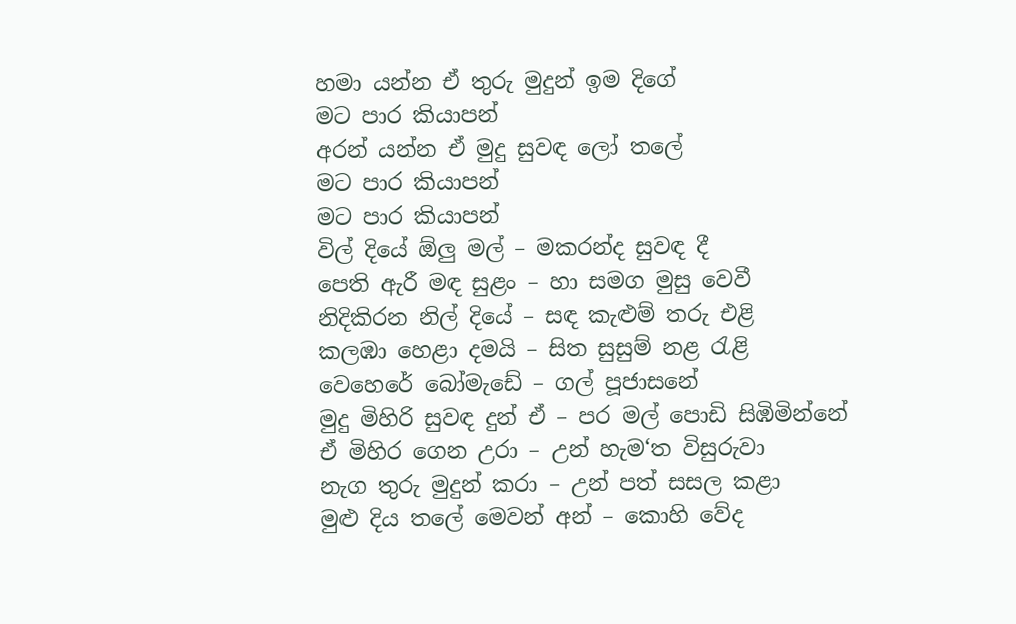හමා යන්න ඒ තුරු මුදුන් ඉම දිගේ
මට පාර කියාපන්
අරන් යන්න ඒ මුදු සුවඳ ලෝ තලේ
මට පාර කියාපන්
මට පාර කියාපන්
විල් දියේ ඕලු මල් – මකරන්ද සුවඳ දී
පෙති ඇරී මඳ සුළං – හා සමග මුසු වෙවී
නිදිකිරන නිල් දියේ – සඳ කැළුම් තරු එළි
කලඹා හෙළා දමයි – සිත සුසුම් නළ රැළි
වෙහෙරේ බෝමැඩේ – ගල් පූජාසනේ
මුදු මිහිරි සුවඳ දුන් ඒ – පර මල් පොඩි සිඹිමින්නේ
ඒ මිහිර ගෙන උරා – උන් හැම‘ත විසුරුවා
නැග තුරු මුදුන් කරා – උන් පත් සසල කළා
මුළු දිය තලේ මෙවන් අන් – කොහි වේද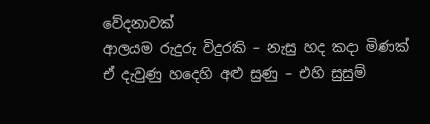වේදනාවක්
ආලයම රුදුරු විදුරකි – නැසු හද කදා මිණක්
ඒ දැවුණු හදෙහි අළු සුණු – එහි සුසුම්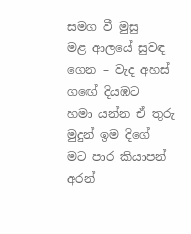සමග වී මුසු
මළ ආලයේ සුවඳ ගෙන – වැද අහස් ගඟේ දියඹට
හමා යන්න ඒ තුරු මුදුන් ඉම දිගේ
මට පාර කියාපන්
අරන්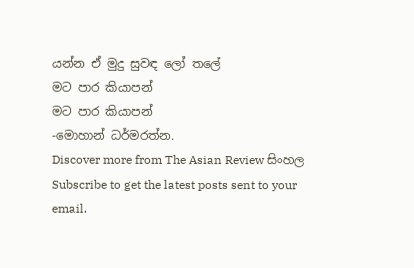යන්න ඒ මුදු සුවඳ ලෝ තලේ
මට පාර කියාපන්
මට පාර කියාපන්
-මොහාන් ධර්මරත්න.
Discover more from The Asian Review සිංහල
Subscribe to get the latest posts sent to your email.